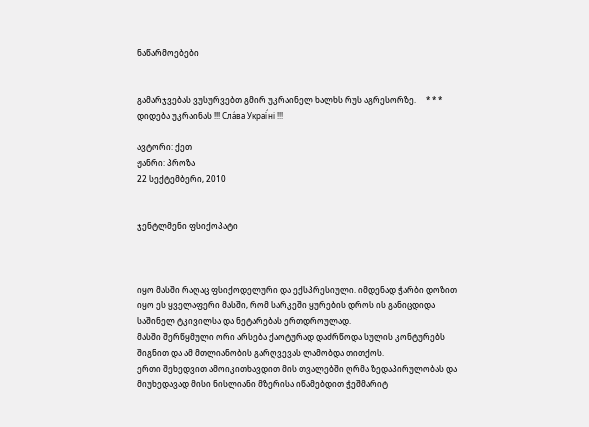ნაწარმოებები


გამარჯვებას ვუსურვებთ გმირ უკრაინელ ხალხს რუს აგრესორზე.     * * *     დიდება უკრაინას !!! Сла́ва Украї́ні !!!

ავტორი: ქეთ
ჟანრი: პროზა
22 სექტემბერი, 2010


ჯენტლმენი ფსიქოპატი



იყო მასში რაღაც ფსიქოდელური და ექსპრესიული. იმდენად ჭარბი დოზით იყო ეს ყველაფერი მასში, რომ სარკეში ყურების დროს ის განიცდიდა საშინელ ტკივილსა და ნეტარებას ერთდროულად.
მასში შერწყმული ორი არსება ქაოტურად დაძრწოდა სულის კონტურებს შიგნით და ამ მთლიანობის გარღვევას ლამობდა თითქოს.
ერთი შეხედვით ამოიკითხავდით მის თვალებში ღრმა ზედაპირულობას და მიუხედავად მისი ნისლიანი მზერისა იწამებდით ჭეშმარიტ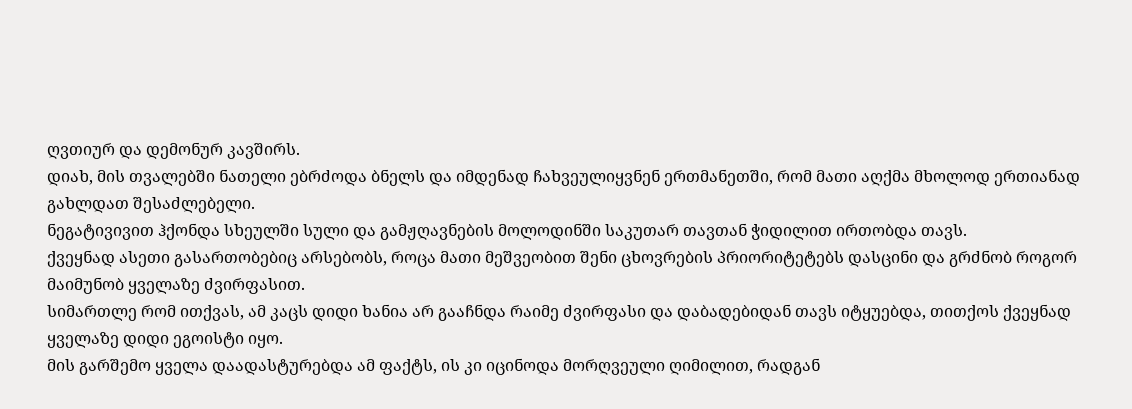ღვთიურ და დემონურ კავშირს.
დიახ, მის თვალებში ნათელი ებრძოდა ბნელს და იმდენად ჩახვეულიყვნენ ერთმანეთში, რომ მათი აღქმა მხოლოდ ერთიანად გახლდათ შესაძლებელი.
ნეგატივივით ჰქონდა სხეულში სული და გამჟღავნების მოლოდინში საკუთარ თავთან ჭიდილით ირთობდა თავს.
ქვეყნად ასეთი გასართობებიც არსებობს, როცა მათი მეშვეობით შენი ცხოვრების პრიორიტეტებს დასცინი და გრძნობ როგორ მაიმუნობ ყველაზე ძვირფასით.
სიმართლე რომ ითქვას, ამ კაცს დიდი ხანია არ გააჩნდა რაიმე ძვირფასი და დაბადებიდან თავს იტყუებდა, თითქოს ქვეყნად ყველაზე დიდი ეგოისტი იყო.
მის გარშემო ყველა დაადასტურებდა ამ ფაქტს, ის კი იცინოდა მორღვეული ღიმილით, რადგან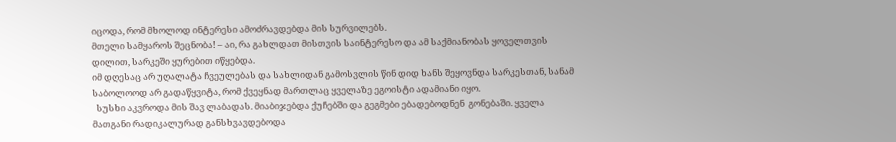იცოდა, რომ მხოლოდ ინტერესი ამოძრავდებდა მის სურვილებს.
მთელი სამყაროს შეცნობა! – აი, რა გახლდათ მისთვის საინტერესო და ამ საქმიანობას ყოველთვის დილით, სარკეში ყურებით იწყებდა.
იმ დღესაც არ უღალატა ჩვეულებას და სახლიდან გამოსვლის წინ დიდ ხანს შეყოვნდა სარკესთან, სანამ საბოლოოდ არ გადაწყვიტა, რომ ქვეყნად მართლაც ყველაზე ეგოისტი ადამიანი იყო.
  სუსხი აკვროდა მის შავ ლაბადას. მიაბიჯებდა ქუჩებში და გეგმები ებადებოდნენ  გონებაში. ყველა მათგანი რადიკალურად განსხვავდებოდა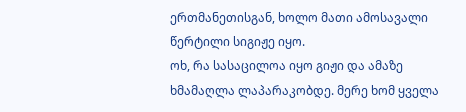ერთმანეთისგან, ხოლო მათი ამოსავალი წერტილი სიგიჟე იყო.
ოხ, რა სასაცილოა იყო გიჟი და ამაზე ხმამაღლა ლაპარაკობდე. მერე ხომ ყველა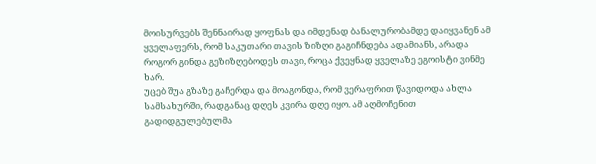მოისურვებს შენნაირად ყოფნას და იმდენად ბანალურობამდე დაიყვანენ ამ ყველაფერს, რომ საკუთარი თავის ზიზღი გაგიჩნდება ადამიანს, არადა როგორ გინდა გეზიზღებოდეს თავი, როცა ქვეყნად ყველაზე ეგოისტი ვინმე ხარ.
უცებ შუა გზაზე გაჩერდა და მოაგონდა, რომ ვერაფრით წავიდოდა ახლა სამსახურში, რადგანაც დღეს კვირა დღე იყო. ამ აღმოჩენით გადიდგულებულმა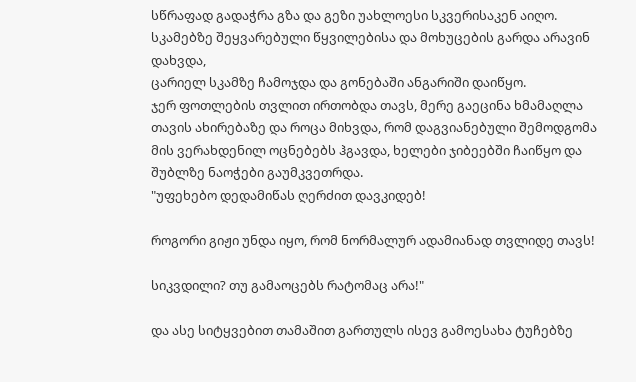სწრაფად გადაჭრა გზა და გეზი უახლოესი სკვერისაკენ აიღო.
სკამებზე შეყვარებული წყვილებისა და მოხუცების გარდა არავინ დახვდა,
ცარიელ სკამზე ჩამოჯდა და გონებაში ანგარიში დაიწყო.
ჯერ ფოთლების თვლით ირთობდა თავს, მერე გაეცინა ხმამაღლა თავის ახირებაზე და როცა მიხვდა, რომ დაგვიანებული შემოდგომა მის ვერახდენილ ოცნებებს ჰგავდა, ხელები ჯიბეებში ჩაიწყო და შუბლზე ნაოჭები გაუმკვეთრდა.
"უფეხებო დედამიწას ღერძით დავკიდებ!

როგორი გიჟი უნდა იყო, რომ ნორმალურ ადამიანად თვლიდე თავს!

სიკვდილი? თუ გამაოცებს რატომაც არა!"

და ასე სიტყვებით თამაშით გართულს ისევ გამოესახა ტუჩებზე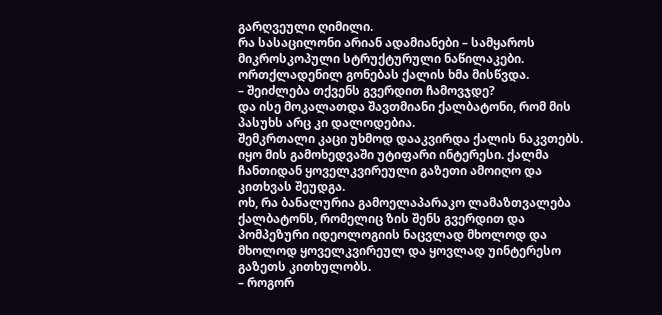გარღვეული ღიმილი.
რა სასაცილონი არიან ადამიანები – სამყაროს მიკროსკოპული სტრუქტურული ნაწილაკები.
ორთქლადენილ გონებას ქალის ხმა მისწვდა.
– შეიძლება თქვენს გვერდით ჩამოვჯდე?
და ისე მოკალათდა შავთმიანი ქალბატონი, რომ მის პასუხს არც კი დალოდებია.
შემკრთალი კაცი უხმოდ დააკვირდა ქალის ნაკვთებს. იყო მის გამოხედვაში უტიფარი ინტერესი. ქალმა ჩანთიდან ყოველკვირეული გაზეთი ამოიღო და კითხვას შეუდგა.
ოხ, რა ბანალურია გამოელაპარაკო ლამაზთვალება ქალბატონს, რომელიც ზის შენს გვერდით და პომპეზური იდეოლოგიის ნაცვლად მხოლოდ და მხოლოდ ყოველკვირეულ და ყოვლად უინტერესო გაზეთს კითხულობს.
– როგორ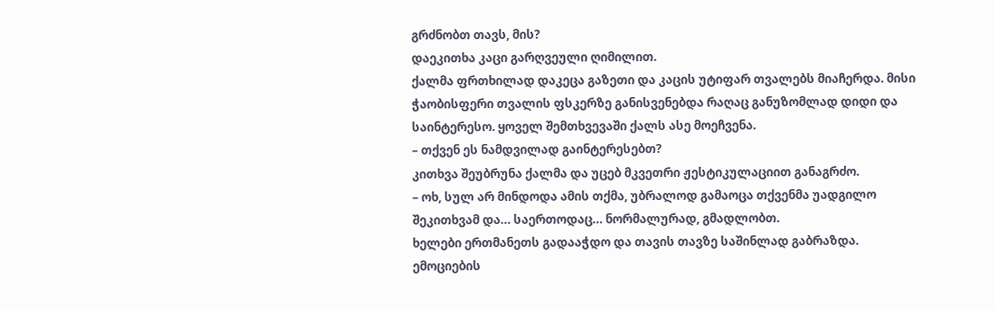გრძნობთ თავს, მის?
დაეკითხა კაცი გარღვეული ღიმილით.
ქალმა ფრთხილად დაკეცა გაზეთი და კაცის უტიფარ თვალებს მიაჩერდა. მისი ჭაობისფერი თვალის ფსკერზე განისვენებდა რაღაც განუზომლად დიდი და საინტერესო. ყოველ შემთხვევაში ქალს ასე მოეჩვენა.
– თქვენ ეს ნამდვილად გაინტერესებთ?
კითხვა შეუბრუნა ქალმა და უცებ მკვეთრი ჟესტიკულაციით განაგრძო.
– ოხ, სულ არ მინდოდა ამის თქმა, უბრალოდ გამაოცა თქვენმა უადგილო შეკითხვამ და… საერთოდაც… ნორმალურად, გმადლობთ.
ხელები ერთმანეთს გადააჭდო და თავის თავზე საშინლად გაბრაზდა. ემოციების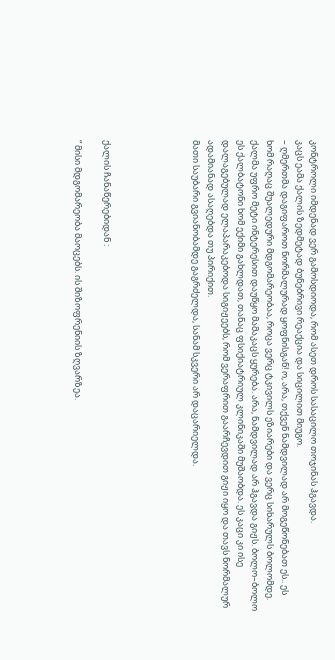კონტროლი იმდენად ვერ გამოსდიოდა, რომ ასეთ დროს სასაცილო თოჯინას ჰგავდა.
კაცს ეამა ქალის ზედმეტად ბუნებრივი რეაქცია და სიცილით მიუგო.
– ღმერთმა დაგიფაროთ ნორმალურად ყოფნისგან! ო, არა, თქვენ ნამდვილად არ მოგეწონებათ ეს.. ეს ხომ რაღაც შუალედური მდგომარეობაა, როცა ვერც ტკივილს ეზიარები და ვერც სიხარულს ბოლომდე.
ქალმა უფრო მეტი ინტერესით დაუწყო მამაკაცს ყურება. არა, ნამდვილად არ ჰგავდა გიჟს. ბოლო–ბოლო ეს ქალბატონი ხომ ექიმი გახლდათ, თანაც ფსიქიატრიულ კლინიკაში მუშაობდა. ეს კაცი კი ისე დალაგებულად ელაპარაკებოდა სიგიჟეებს, რომ ვერაფრით გაარჩევდით გიჟი იყო და თავს ნორმალურ ადამიანად ასაღებდა თუ პირიქით.
მათი საუბარი გვიანობამდე გაგრძელდა, სანამ სკვერი არ დაცარიელდა.





ქალის ჩანაწერებიდან :

“ მისი მდგომარეობა მაოცებს. ის შიზოფრენიის ზღვარზეა.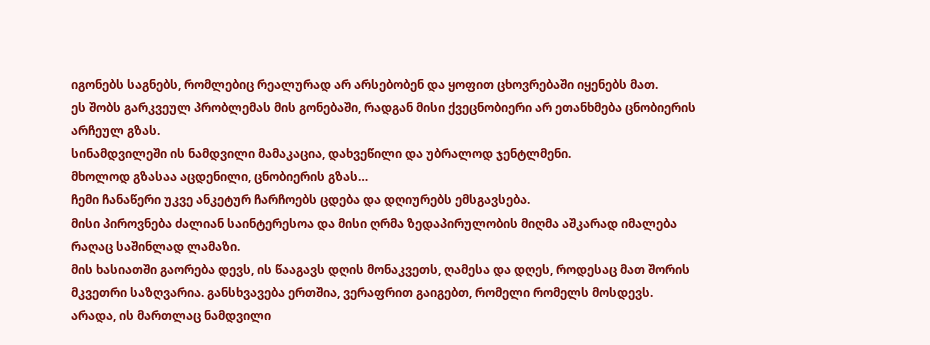იგონებს საგნებს, რომლებიც რეალურად არ არსებობენ და ყოფით ცხოვრებაში იყენებს მათ.
ეს შობს გარკვეულ პრობლემას მის გონებაში, რადგან მისი ქვეცნობიერი არ ეთანხმება ცნობიერის არჩეულ გზას.
სინამდვილეში ის ნამდვილი მამაკაცია, დახვეწილი და უბრალოდ ჯენტლმენი.
მხოლოდ გზასაა აცდენილი, ცნობიერის გზას…
ჩემი ჩანაწერი უკვე ანკეტურ ჩარჩოებს ცდება და დღიურებს ემსგავსება.
მისი პიროვნება ძალიან საინტერესოა და მისი ღრმა ზედაპირულობის მიღმა აშკარად იმალება რაღაც საშინლად ლამაზი.
მის ხასიათში გაორება დევს, ის წააგავს დღის მონაკვეთს, ღამესა და დღეს, როდესაც მათ შორის მკვეთრი საზღვარია. განსხვავება ერთშია, ვერაფრით გაიგებთ, რომელი რომელს მოსდევს.
არადა, ის მართლაც ნამდვილი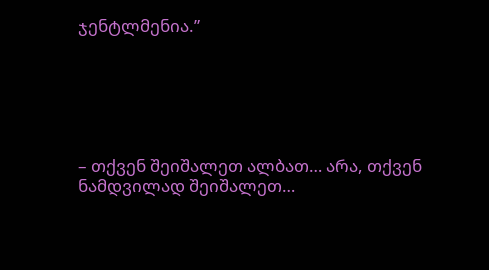ჯენტლმენია.”






– თქვენ შეიშალეთ ალბათ… არა, თქვენ ნამდვილად შეიშალეთ…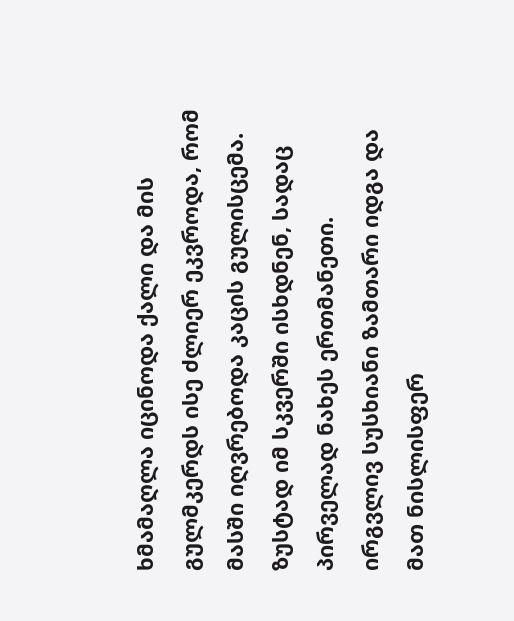ხმამაღლა იცინოდა ქალი და მის გულმკერდს ისე ძლიერ ეკვროდა, რომ მასში იღვრებოდა კაცის გულისცემა.
ზუსტად იმ სკვერში ისხდნენ, სადაც პირველად ნახეს ერთმანეთი.
ირგვლივ სუსხიანი ზამთარი იდგა და მათ ნისლისფერ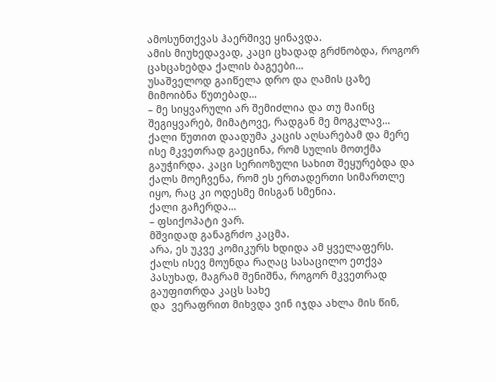ამოსუნთქვას ჰაერშივე ყინავდა.
ამის მიუხედავად, კაცი ცხადად გრძნობდა, როგორ ცახცახებდა ქალის ბაგეები…
უსაშველოდ გაიწელა დრო და ღამის ცაზე მიმოიბნა წუთებად…
– მე სიყვარული არ შემიძლია და თუ მაინც შეგიყვარებ, მიმატოვე, რადგან მე მოგკლავ…
ქალი წუთით დაადუმა კაცის აღსარებამ და მერე ისე მკვეთრად გაეცინა, რომ სულის მოთქმა გაუჭირდა. კაცი სერიოზული სახით შეყურებდა და ქალს მოეჩვენა, რომ ეს ერთადერთი სიმართლე იყო, რაც კი ოდესმე მისგან სმენია.
ქალი გაჩერდა…
– ფსიქოპატი ვარ.
მშვიდად განაგრძო კაცმა.
არა, ეს უკვე კომიკურს ხდიდა ამ ყველაფერს. ქალს ისევ მოუნდა რაღაც სასაცილო ეთქვა პასუხად, მაგრამ შენიშნა, როგორ მკვეთრად გაუფითრდა კაცს სახე
და  ვერაფრით მიხვდა ვინ იჯდა ახლა მის წინ,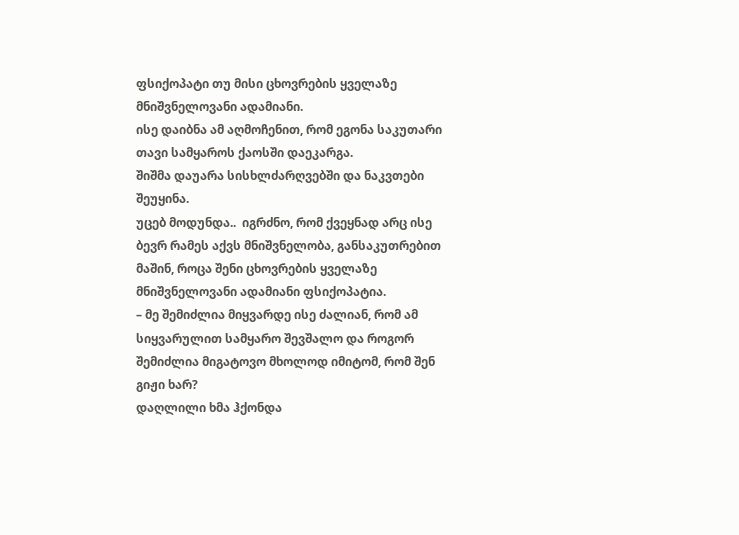ფსიქოპატი თუ მისი ცხოვრების ყველაზე მნიშვნელოვანი ადამიანი.
ისე დაიბნა ამ აღმოჩენით, რომ ეგონა საკუთარი თავი სამყაროს ქაოსში დაეკარგა.
შიშმა დაუარა სისხლძარღვებში და ნაკვთები შეუყინა.
უცებ მოდუნდა..  იგრძნო, რომ ქვეყნად არც ისე ბევრ რამეს აქვს მნიშვნელობა, განსაკუთრებით მაშინ, როცა შენი ცხოვრების ყველაზე მნიშვნელოვანი ადამიანი ფსიქოპატია.
– მე შემიძლია მიყვარდე ისე ძალიან, რომ ამ სიყვარულით სამყარო შევშალო და როგორ შემიძლია მიგატოვო მხოლოდ იმიტომ, რომ შენ გიჟი ხარ?
დაღლილი ხმა ჰქონდა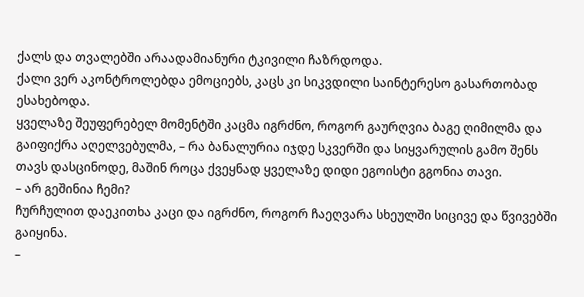ქალს და თვალებში არაადამიანური ტკივილი ჩაზრდოდა.
ქალი ვერ აკონტროლებდა ემოციებს, კაცს კი სიკვდილი საინტერესო გასართობად ესახებოდა.
ყველაზე შეუფერებელ მომენტში კაცმა იგრძნო, როგორ გაურღვია ბაგე ღიმილმა და გაიფიქრა აღელვებულმა, – რა ბანალურია იჯდე სკვერში და სიყვარულის გამო შენს თავს დასცინოდე, მაშინ როცა ქვეყნად ყველაზე დიდი ეგოისტი გგონია თავი.
– არ გეშინია ჩემი?
ჩურჩულით დაეკითხა კაცი და იგრძნო, როგორ ჩაეღვარა სხეულში სიცივე და წვივებში გაიყინა.
–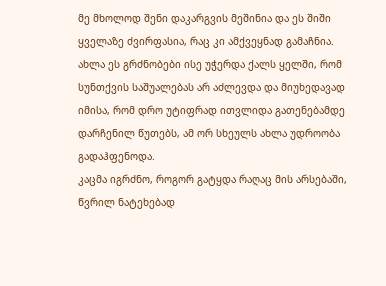მე მხოლოდ შენი დაკარგვის მეშინია და ეს შიში ყველაზე ძვირფასია, რაც კი ამქვეყნად გამაჩნია.
ახლა ეს გრძნობები ისე უჭერდა ქალს ყელში, რომ სუნთქვის საშუალებას არ აძლევდა და მიუხედავად იმისა, რომ დრო უტიფრად ითვლიდა გათენებამდე დარჩენილ წუთებს, ამ ორ სხეულს ახლა უდროობა გადაჰფენოდა.
კაცმა იგრძნო, როგორ გატყდა რაღაც მის არსებაში, წვრილ ნატეხებად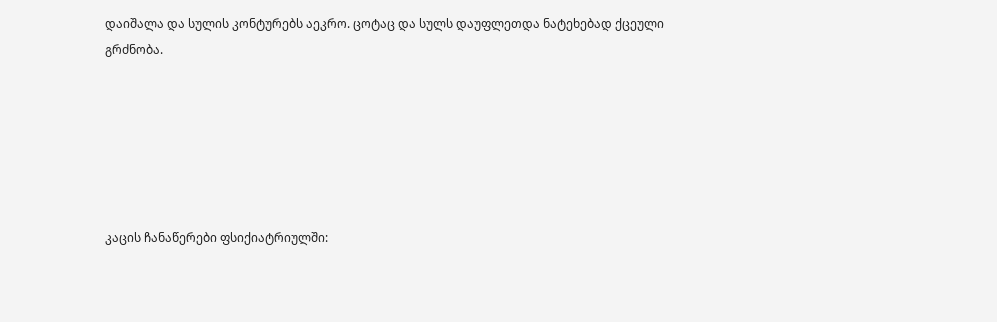დაიშალა და სულის კონტურებს აეკრო. ცოტაც და სულს დაუფლეთდა ნატეხებად ქცეული გრძნობა.






კაცის ჩანაწერები ფსიქიატრიულში: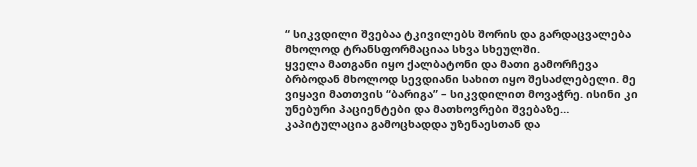“ სიკვდილი შვებაა ტკივილებს შორის და გარდაცვალება მხოლოდ ტრანსფორმაციაა სხვა სხეულში.
ყველა მათგანი იყო ქალბატონი და მათი გამორჩევა ბრბოდან მხოლოდ სევდიანი სახით იყო შესაძლებელი. მე ვიყავი მათთვის “ბარიგა” – სიკვდილით მოვაჭრე. ისინი კი უნებური პაციენტები და მათხოვრები შვებაზე…
კაპიტულაცია გამოცხადდა უზენაესთან და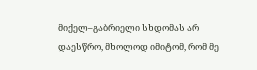მიქელ–გაბრიელი სხდომას არ დაესწრო, მხოლოდ იმიტომ, რომ მე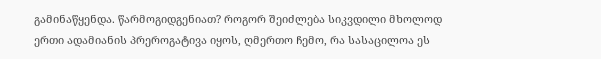გამინაწყენდა. წარმოგიდგენიათ? როგორ შეიძლება სიკვდილი მხოლოდ ერთი ადამიანის პრეროგატივა იყოს, ღმერთო ჩემო, რა სასაცილოა ეს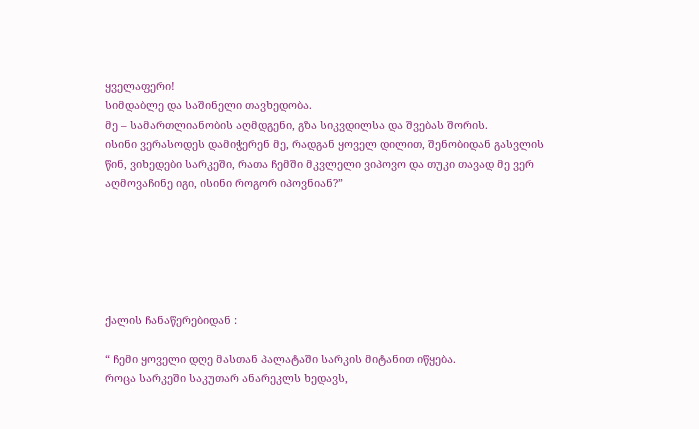ყველაფერი!
სიმდაბლე და საშინელი თავხედობა.
მე – სამართლიანობის აღმდგენი, გზა სიკვდილსა და შვებას შორის.
ისინი ვერასოდეს დამიჭერენ მე, რადგან ყოველ დილით, შენობიდან გასვლის წინ, ვიხედები სარკეში, რათა ჩემში მკვლელი ვიპოვო და თუკი თავად მე ვერ აღმოვაჩინე იგი, ისინი როგორ იპოვნიან?”






ქალის ჩანაწერებიდან :

“ ჩემი ყოველი დღე მასთან პალატაში სარკის მიტანით იწყება.
როცა სარკეში საკუთარ ანარეკლს ხედავს,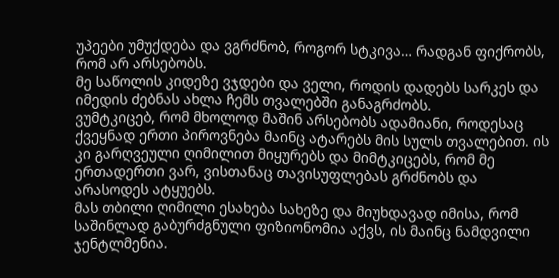უპეები უმუქდება და ვგრძნობ, როგორ სტკივა… რადგან ფიქრობს, რომ არ არსებობს.
მე საწოლის კიდეზე ვჯდები და ველი, როდის დადებს სარკეს და იმედის ძებნას ახლა ჩემს თვალებში განაგრძობს.
ვუმტკიცებ, რომ მხოლოდ მაშინ არსებობს ადამიანი, როდესაც ქვეყნად ერთი პიროვნება მაინც ატარებს მის სულს თვალებით. ის კი გარღვეული ღიმილით მიყურებს და მიმტკიცებს, რომ მე ერთადერთი ვარ, ვისთანაც თავისუფლებას გრძნობს და არასოდეს ატყუებს.
მას თბილი ღიმილი ესახება სახეზე და მიუხდავად იმისა, რომ საშინლად გაბურძგნული ფიზიონომია აქვს, ის მაინც ნამდვილი ჯენტლმენია.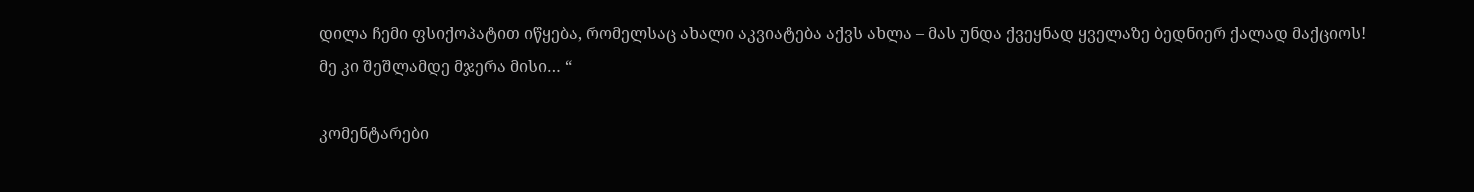დილა ჩემი ფსიქოპატით იწყება, რომელსაც ახალი აკვიატება აქვს ახლა – მას უნდა ქვეყნად ყველაზე ბედნიერ ქალად მაქციოს!
მე კი შეშლამდე მჯერა მისი… “

კომენტარები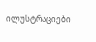ილუსტრაციები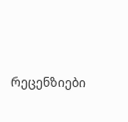რეცენზიები